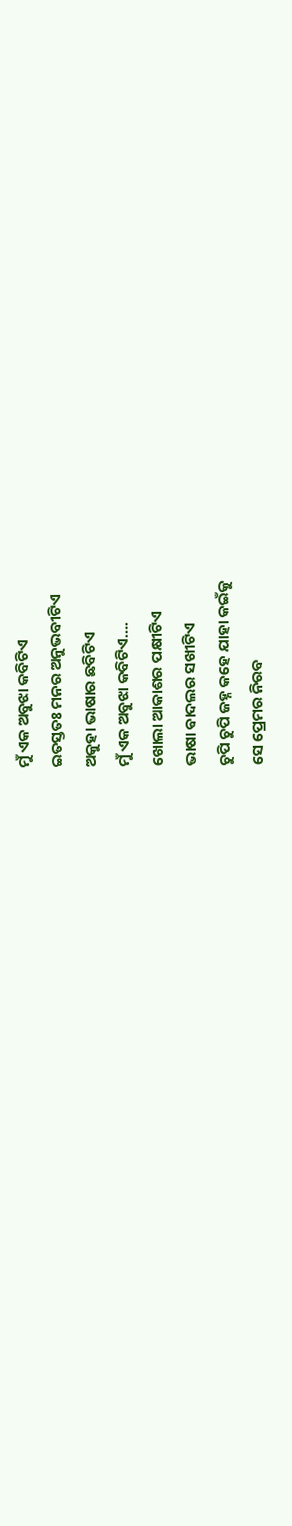ମୁଁ ଏକ ଅବୁଝା କବିଟିଏ
ଇତସ୍ତତଃ ମନର ଅନୁଭବୀଟିଏ
ଅକୁହା ଭାଷାର ଛବିଟିଏ
ମୁଁ ଏକ ଅବୁଝା କବିଟିଏ….
ଖୋଲା ଆକାଶର ପକ୍ଷୀଟିଏ
ଭାଷା ଵାଦଲର ସଖୀଟିଏ
ଚୁପି ଚୁପି ଜହ୍ନ କହେ ଯାହା କଇଁକୁ
ସେ ପ୍ରେମର ନିରବ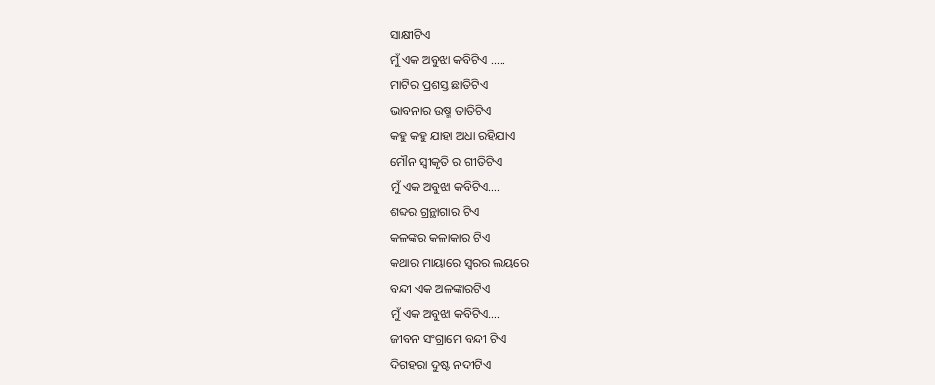ସାକ୍ଷୀଟିଏ
ମୁଁ ଏକ ଅବୁଝା କବିଟିଏ …..
ମାଟିର ପ୍ରଶସ୍ତ ଛାତିଟିଏ
ଭାବନାର ଉଷ୍ମ ତାତିଟିଏ
କହୁ କହୁ ଯାହା ଅଧା ରହିଯାଏ
ମୌନ ସ୍ୱୀକୃତି ର ଗୀତିଟିଏ
ମୁଁ ଏକ ଅବୁଝା କବିଟିଏ….
ଶବ୍ଦର ଗ୍ରନ୍ଥାଗାର ଟିଏ
କଳଙ୍କର କଳାକାର ଟିଏ
କଥାର ମାୟାରେ ସ୍ୱରର ଲୟରେ
ବନ୍ଦୀ ଏକ ଅଳଙ୍କାରଟିଏ
ମୁଁ ଏକ ଅବୁଝା କବିଟିଏ….
ଜୀବନ ସଂଗ୍ରାମେ ବନ୍ଦୀ ଟିଏ
ଦିଗହରା ଦୁଷ୍ଟ ନଦୀଟିଏ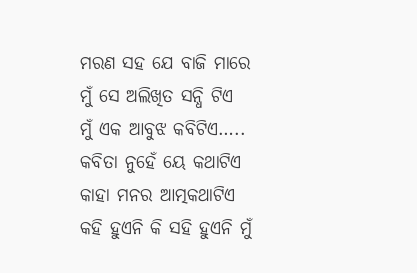ମରଣ ସହ ଯେ ବାଜି ମାରେ
ମୁଁ ସେ ଅଲିଖିତ ସନ୍ଧି ଟିଏ
ମୁଁ ଏକ ଆବୁଝ କବିଟିଏ…..
କବିତା ନୁହେଁ ୟେ କଥାଟିଏ
କାହା ମନର ଆତ୍ମକଥାଟିଏ
କହି ହୁଏନି କି ସହି ହୁଏନି ମୁଁ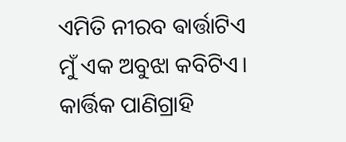ଏମିତି ନୀରବ ଵାର୍ତ୍ତାଟିଏ
ମୁଁ ଏକ ଅବୁଝା କବିଟିଏ।
କାର୍ତ୍ତିକ ପାଣିଗ୍ରାହି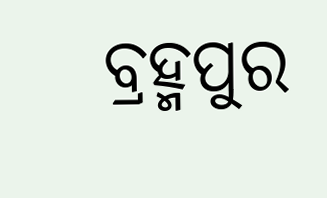ବ୍ରହ୍ମପୁର